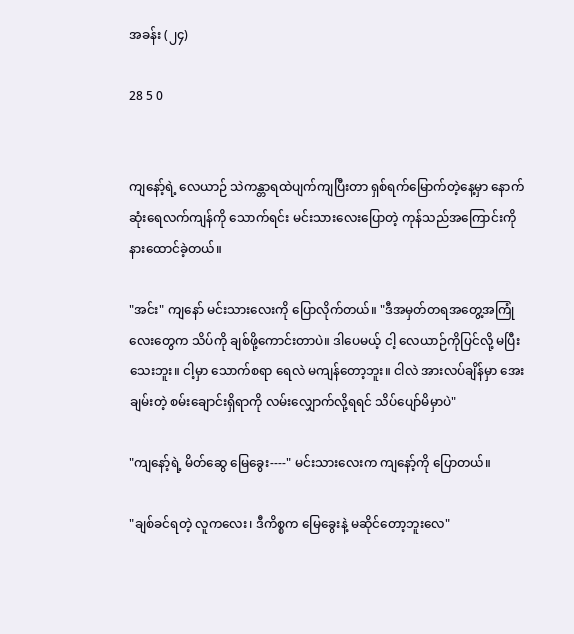အခန်း (၂၄)

28 5 0


ကျနော့်ရဲ့ လေယာဉ် သဲကန္တာရထဲပျက်ကျပြီးတာ ရှစ်ရက်မြောက်တဲ့နေ့မှာ နောက်ဆုံးရေလက်ကျန်ကို သောက်ရင်း မင်းသားလေးပြောတဲ့ ကုန်သည်အကြောင်းကို နားထောင်ခဲ့တယ်။

"အင်း" ကျနော် မင်းသားလေးကို ပြောလိုက်တယ်။ "ဒီအမှတ်တရအတွေ့အကြုံလေးတွေက သိပ်ကို ချစ်ဖို့ကောင်းတာပဲ။ ဒါပေမယ့် ငါ့ လေယာဉ်ကိုပြင်လို့ မပြီးသေးဘူး။ ငါ့မှာ သောက်စရာ ရေလဲ မကျန်တော့ဘူး။ ငါလဲ အားလပ်ချိန်မှာ အေးချမ်းတဲ့ စမ်းချောင်းရှိရာကို လမ်းလျှောက်လို့ရရင် သိပ်ပျော်မိမှာပဲ"

"ကျနော့်ရဲ့ မိတ်ဆွေ မြေခွေး----" မင်းသားလေးက ကျနော့်ကို ပြောတယ်။

"ချစ်ခင်ရတဲ့ လူကလေး၊ ဒီကိစ္စက မြေခွေးနဲ့ မဆိုင်တော့ဘူးလေ"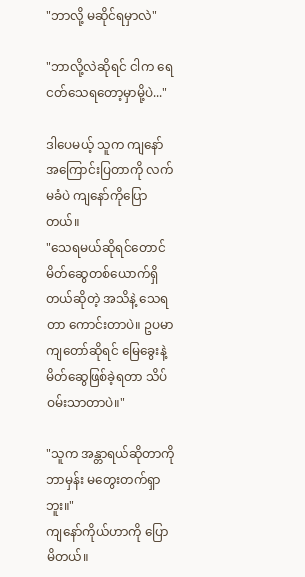"ဘာလို့ မဆိုင်ရမှာလဲ"

"ဘာလို့လဲဆိုရင် ငါက ရေငတ်သေရတော့မှာမို့ပဲ..."

ဒါပေမယ့် သူက ကျနော် အကြောင်းပြတာကို လက်မခံပဲ ကျနော်ကိုပြောတယ်။
"သေရမယ်ဆိုရင်တောင် မိတ်ဆွေတစ်‌ယောက်ရှိတယ်ဆိုတဲ့ အသိနဲ့ သေရတာ ကောင်းတာပဲ။ ဥပမာ ကျတော်ဆိုရင် မြေခွေးနဲ့ မိတ်ဆွေဖြစ်ခဲ့ရတာ သိပ်ဝမ်းသာတာပဲ။"

"သူက အန္တာရယ်ဆိုတာကို ဘာမှန်း မတွေးတက်ရှာဘူး။"
ကျနော်ကိုယ်ဟာကို ပြောမိတယ်။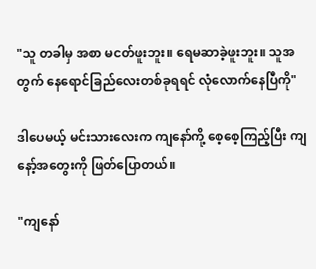"သူ တခါမှ အစာ မငတ်ဖူးဘူး။ ရေမဆာခဲ့ဖူးဘူး။ သူအတွက် နေရောင်ခြည်လေးတစ်ခုရရင် လုံလောက်နေပြီကို"

ဒါပေမယ့် မင်းသားလေးက ကျနော်ကို့ စေ့စေ့ကြည့်ပြီး ကျနော့်အတွေးကို ဖြတ်ပြောတယ်။

"ကျနော်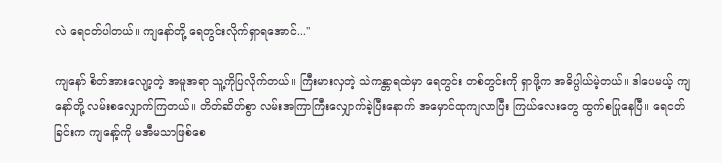လဲ ရေငတ်ပါတယ်။ ကျနော်တို့ ရေတွင်းလိုက်ရှာရအောင်..."

ကျနော် စိတ်အားလျော့တဲ့ အမူအရာ သူ့ကိုပြလိုက်တယ်။ ကြီးမားလှတဲ့ သဲကန္တာရထဲမှာ ရေတွင်း တစ်တွင်းကို ရှာဖို့က အဓိပ္ပါယ်မဲ့တယ်။ ဒါပေမယ့် ကျနော်တို့ လမ်းစလျှောက်ကြတယ်။ တိတ်ဆိတ်စွာ လမ်းအကြာကြီးလျှောက်ခဲ့ပြီးနောက် အမှောင်ထုကျလာပြီး ကြယ်လေးတွေ ထွက်စပြုနေပြီ။ ရေငတ်ခြင်းက ကျနော့်ကို မအီမသာဖြစ်စေ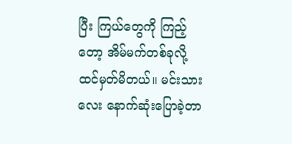ပြီး ကြယ်တွေကို ကြည့်တော့ အိမ်မက်တစ်ခုလို့ ထင်မှတ်မိတယ်။ မင်းသားလေး နောက်ဆုံးပြောခဲ့တာ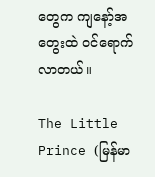တွေက ကျနော့်အတွေးထဲ ဝင်ရောက်လာတယ်။

The Little Prince (မြန်မာ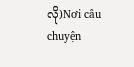လို)Nơi câu chuyện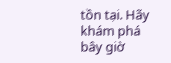tồn tại. Hãy khám phá bây giờ